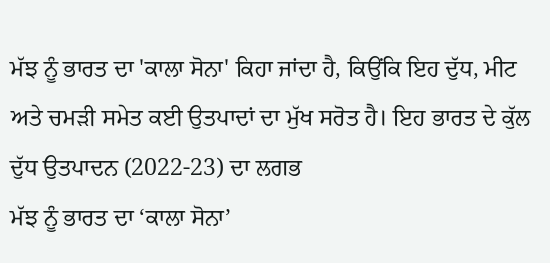ਮੱਝ ਨੂੰ ਭਾਰਤ ਦਾ 'ਕਾਲਾ ਸੋਨਾ' ਕਿਹਾ ਜਾਂਦਾ ਹੈ, ਕਿਉਂਕਿ ਇਹ ਦੁੱਧ, ਮੀਟ ਅਤੇ ਚਮੜੀ ਸਮੇਤ ਕਈ ਉਤਪਾਦਾਂ ਦਾ ਮੁੱਖ ਸਰੋਤ ਹੈ। ਇਹ ਭਾਰਤ ਦੇ ਕੁੱਲ ਦੁੱਧ ਉਤਪਾਦਨ (2022-23) ਦਾ ਲਗਭ
ਮੱਝ ਨੂੰ ਭਾਰਤ ਦਾ ‘ਕਾਲਾ ਸੋਨਾ’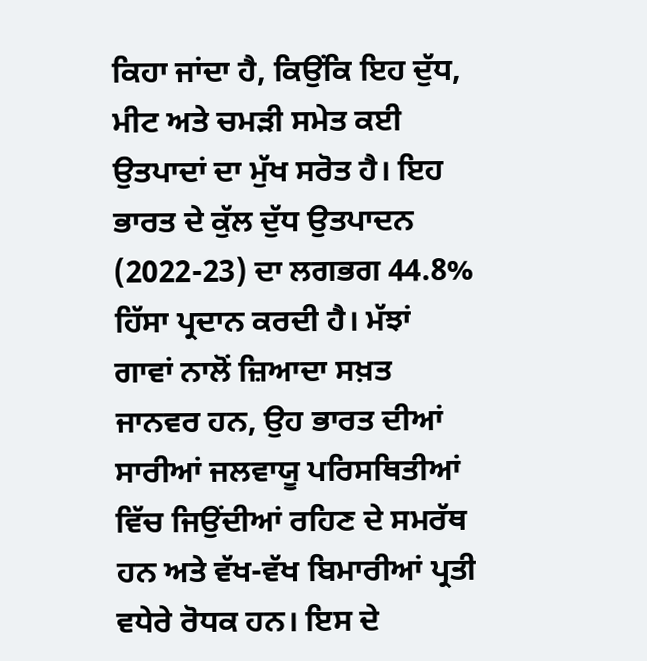ਕਿਹਾ ਜਾਂਦਾ ਹੈ, ਕਿਉਂਕਿ ਇਹ ਦੁੱਧ, ਮੀਟ ਅਤੇ ਚਮੜੀ ਸਮੇਤ ਕਈ ਉਤਪਾਦਾਂ ਦਾ ਮੁੱਖ ਸਰੋਤ ਹੈ। ਇਹ ਭਾਰਤ ਦੇ ਕੁੱਲ ਦੁੱਧ ਉਤਪਾਦਨ (2022-23) ਦਾ ਲਗਭਗ 44.8% ਹਿੱਸਾ ਪ੍ਰਦਾਨ ਕਰਦੀ ਹੈ। ਮੱਝਾਂ ਗਾਵਾਂ ਨਾਲੋਂ ਜ਼ਿਆਦਾ ਸਖ਼ਤ ਜਾਨਵਰ ਹਨ, ਉਹ ਭਾਰਤ ਦੀਆਂ ਸਾਰੀਆਂ ਜਲਵਾਯੂ ਪਰਿਸਥਿਤੀਆਂ ਵਿੱਚ ਜਿਉਂਦੀਆਂ ਰਹਿਣ ਦੇ ਸਮਰੱਥ ਹਨ ਅਤੇ ਵੱਖ-ਵੱਖ ਬਿਮਾਰੀਆਂ ਪ੍ਰਤੀ ਵਧੇਰੇ ਰੋਧਕ ਹਨ। ਇਸ ਦੇ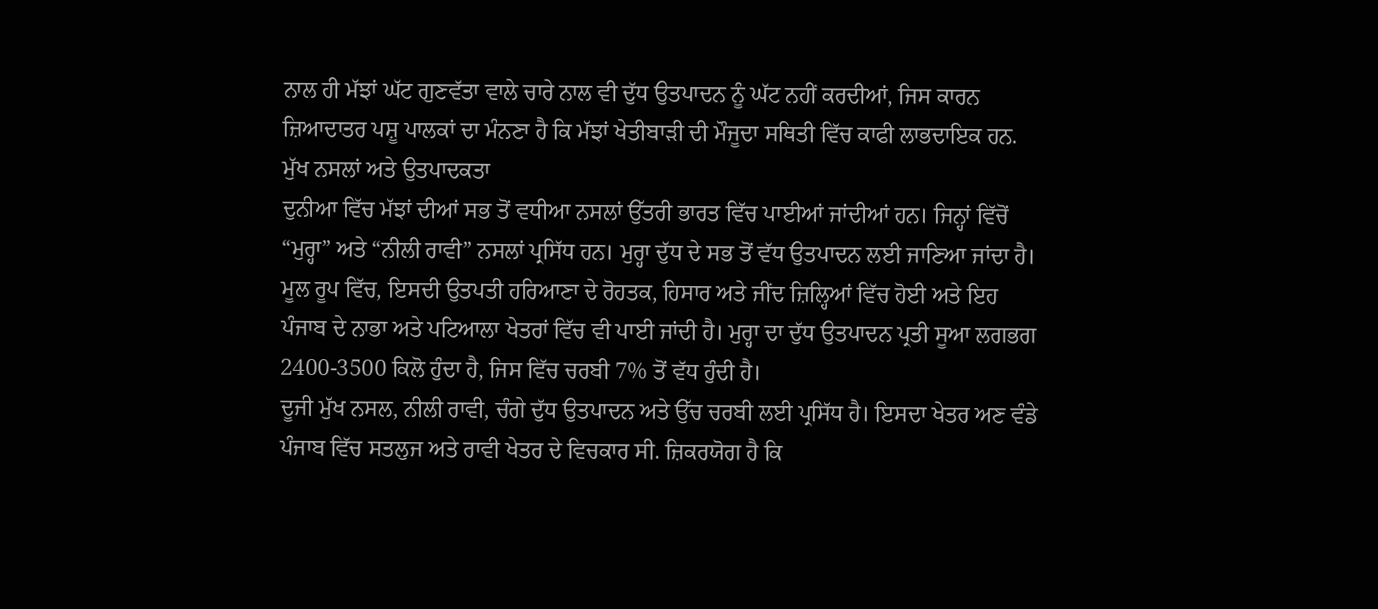ਨਾਲ ਹੀ ਮੱਝਾਂ ਘੱਟ ਗੁਣਵੱਤਾ ਵਾਲੇ ਚਾਰੇ ਨਾਲ ਵੀ ਦੁੱਧ ਉਤਪਾਦਨ ਨੂੰ ਘੱਟ ਨਹੀਂ ਕਰਦੀਆਂ, ਜਿਸ ਕਾਰਨ ਜ਼ਿਆਦਾਤਰ ਪਸ਼ੂ ਪਾਲਕਾਂ ਦਾ ਮੰਨਣਾ ਹੈ ਕਿ ਮੱਝਾਂ ਖੇਤੀਬਾੜੀ ਦੀ ਮੌਜੂਦਾ ਸਥਿਤੀ ਵਿੱਚ ਕਾਫੀ ਲਾਭਦਾਇਕ ਹਨ.
ਮੁੱਖ ਨਸਲਾਂ ਅਤੇ ਉਤਪਾਦਕਤਾ
ਦੁਨੀਆ ਵਿੱਚ ਮੱਝਾਂ ਦੀਆਂ ਸਭ ਤੋਂ ਵਧੀਆ ਨਸਲਾਂ ਉੱਤਰੀ ਭਾਰਤ ਵਿੱਚ ਪਾਈਆਂ ਜਾਂਦੀਆਂ ਹਨ। ਜਿਨ੍ਹਾਂ ਵਿੱਚੋਂ “ਮੁਰ੍ਹਾ” ਅਤੇ “ਨੀਲੀ ਰਾਵੀ” ਨਸਲਾਂ ਪ੍ਰਸਿੱਧ ਹਨ। ਮੁਰ੍ਹਾ ਦੁੱਧ ਦੇ ਸਭ ਤੋਂ ਵੱਧ ਉਤਪਾਦਨ ਲਈ ਜਾਣਿਆ ਜਾਂਦਾ ਹੈ। ਮੂਲ ਰੂਪ ਵਿੱਚ, ਇਸਦੀ ਉਤਪਤੀ ਹਰਿਆਣਾ ਦੇ ਰੋਹਤਕ, ਹਿਸਾਰ ਅਤੇ ਜੀਂਦ ਜ਼ਿਲ੍ਹਿਆਂ ਵਿੱਚ ਹੋਈ ਅਤੇ ਇਹ ਪੰਜਾਬ ਦੇ ਨਾਭਾ ਅਤੇ ਪਟਿਆਲਾ ਖੇਤਰਾਂ ਵਿੱਚ ਵੀ ਪਾਈ ਜਾਂਦੀ ਹੈ। ਮੁਰ੍ਹਾ ਦਾ ਦੁੱਧ ਉਤਪਾਦਨ ਪ੍ਰਤੀ ਸੂਆ ਲਗਭਗ 2400-3500 ਕਿਲੋ ਹੁੰਦਾ ਹੈ, ਜਿਸ ਵਿੱਚ ਚਰਬੀ 7% ਤੋਂ ਵੱਧ ਹੁੰਦੀ ਹੈ।
ਦੂਜੀ ਮੁੱਖ ਨਸਲ, ਨੀਲੀ ਰਾਵੀ, ਚੰਗੇ ਦੁੱਧ ਉਤਪਾਦਨ ਅਤੇ ਉੱਚ ਚਰਬੀ ਲਈ ਪ੍ਰਸਿੱਧ ਹੈ। ਇਸਦਾ ਖੇਤਰ ਅਣ ਵੰਡੇ ਪੰਜਾਬ ਵਿੱਚ ਸਤਲੁਜ ਅਤੇ ਰਾਵੀ ਖੇਤਰ ਦੇ ਵਿਚਕਾਰ ਸੀ. ਜ਼ਿਕਰਯੋਗ ਹੈ ਕਿ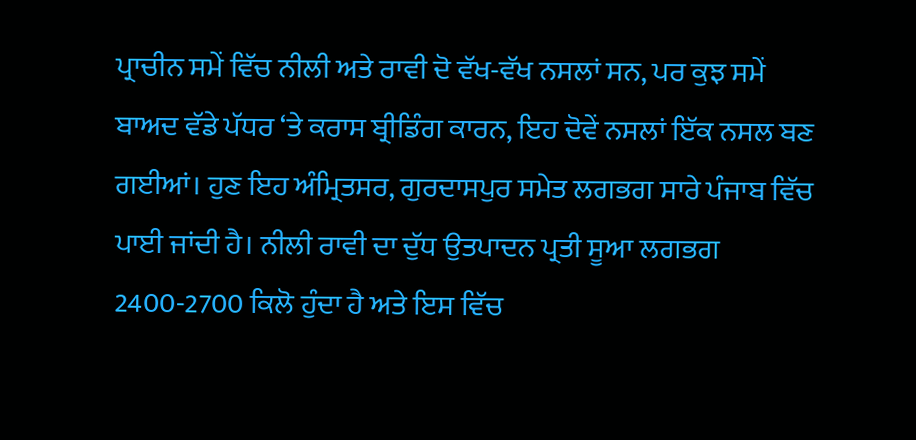ਪ੍ਰਾਚੀਨ ਸਮੇਂ ਵਿੱਚ ਨੀਲੀ ਅਤੇ ਰਾਵੀ ਦੋ ਵੱਖ-ਵੱਖ ਨਸਲਾਂ ਸਨ, ਪਰ ਕੁਝ ਸਮੇਂ ਬਾਅਦ ਵੱਡੇ ਪੱਧਰ ‘ਤੇ ਕਰਾਸ ਬ੍ਰੀਡਿੰਗ ਕਾਰਨ, ਇਹ ਦੋਵੇਂ ਨਸਲਾਂ ਇੱਕ ਨਸਲ ਬਣ ਗਈਆਂ। ਹੁਣ ਇਹ ਅੰਮ੍ਰਿਤਸਰ, ਗੁਰਦਾਸਪੁਰ ਸਮੇਤ ਲਗਭਗ ਸਾਰੇ ਪੰਜਾਬ ਵਿੱਚ ਪਾਈ ਜਾਂਦੀ ਹੈ। ਨੀਲੀ ਰਾਵੀ ਦਾ ਦੁੱਧ ਉਤਪਾਦਨ ਪ੍ਰਤੀ ਸੂਆ ਲਗਭਗ 2400-2700 ਕਿਲੋ ਹੁੰਦਾ ਹੈ ਅਤੇ ਇਸ ਵਿੱਚ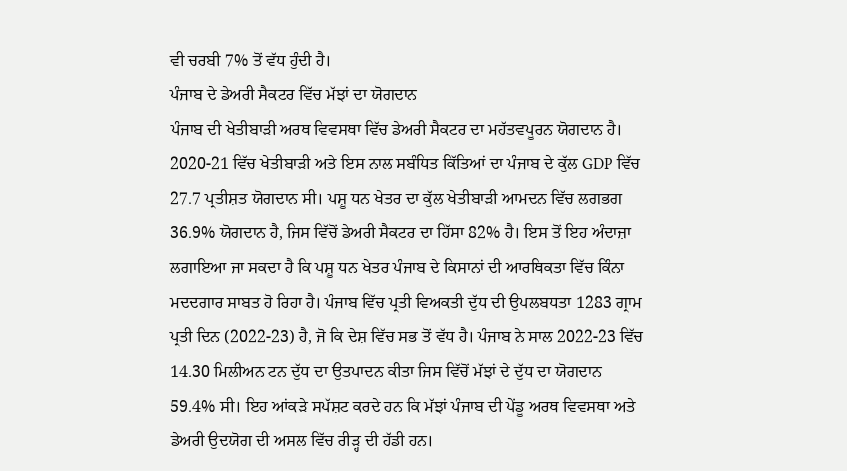ਵੀ ਚਰਬੀ 7% ਤੋਂ ਵੱਧ ਹੁੰਦੀ ਹੈ।
ਪੰਜਾਬ ਦੇ ਡੇਅਰੀ ਸੈਕਟਰ ਵਿੱਚ ਮੱਝਾਂ ਦਾ ਯੋਗਦਾਨ
ਪੰਜਾਬ ਦੀ ਖੇਤੀਬਾੜੀ ਅਰਥ ਵਿਵਸਥਾ ਵਿੱਚ ਡੇਅਰੀ ਸੈਕਟਰ ਦਾ ਮਹੱਤਵਪੂਰਨ ਯੋਗਦਾਨ ਹੈ। 2020-21 ਵਿੱਚ ਖੇਤੀਬਾੜੀ ਅਤੇ ਇਸ ਨਾਲ ਸਬੰਧਿਤ ਕਿੱਤਿਆਂ ਦਾ ਪੰਜਾਬ ਦੇ ਕੁੱਲ GDP ਵਿੱਚ 27.7 ਪ੍ਰਤੀਸ਼ਤ ਯੋਗਦਾਨ ਸੀ। ਪਸ਼ੂ ਧਨ ਖੇਤਰ ਦਾ ਕੁੱਲ ਖੇਤੀਬਾੜੀ ਆਮਦਨ ਵਿੱਚ ਲਗਭਗ 36.9% ਯੋਗਦਾਨ ਹੈ, ਜਿਸ ਵਿੱਚੋਂ ਡੇਅਰੀ ਸੈਕਟਰ ਦਾ ਹਿੱਸਾ 82% ਹੈ। ਇਸ ਤੋਂ ਇਹ ਅੰਦਾਜ਼ਾ ਲਗਾਇਆ ਜਾ ਸਕਦਾ ਹੈ ਕਿ ਪਸ਼ੂ ਧਨ ਖੇਤਰ ਪੰਜਾਬ ਦੇ ਕਿਸਾਨਾਂ ਦੀ ਆਰਥਿਕਤਾ ਵਿੱਚ ਕਿੰਨਾ ਮਦਦਗਾਰ ਸਾਬਤ ਹੋ ਰਿਹਾ ਹੈ। ਪੰਜਾਬ ਵਿੱਚ ਪ੍ਰਤੀ ਵਿਅਕਤੀ ਦੁੱਧ ਦੀ ਉਪਲਬਧਤਾ 1283 ਗ੍ਰਾਮ ਪ੍ਰਤੀ ਦਿਨ (2022-23) ਹੈ, ਜੋ ਕਿ ਦੇਸ਼ ਵਿੱਚ ਸਭ ਤੋਂ ਵੱਧ ਹੈ। ਪੰਜਾਬ ਨੇ ਸਾਲ 2022-23 ਵਿੱਚ 14.30 ਮਿਲੀਅਨ ਟਨ ਦੁੱਧ ਦਾ ਉਤਪਾਦਨ ਕੀਤਾ ਜਿਸ ਵਿੱਚੋਂ ਮੱਝਾਂ ਦੇ ਦੁੱਧ ਦਾ ਯੋਗਦਾਨ 59.4% ਸੀ। ਇਹ ਆਂਕੜੇ ਸਪੱਸ਼ਟ ਕਰਦੇ ਹਨ ਕਿ ਮੱਝਾਂ ਪੰਜਾਬ ਦੀ ਪੇਂਡੂ ਅਰਥ ਵਿਵਸਥਾ ਅਤੇ ਡੇਅਰੀ ਉਦਯੋਗ ਦੀ ਅਸਲ ਵਿੱਚ ਰੀੜ੍ਹ ਦੀ ਹੱਡੀ ਹਨ।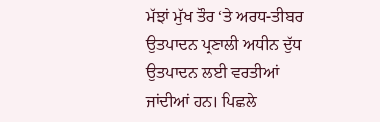ਮੱਝਾਂ ਮੁੱਖ ਤੌਰ ‘ਤੇ ਅਰਧ-ਤੀਬਰ ਉਤਪਾਦਨ ਪ੍ਰਣਾਲੀ ਅਧੀਨ ਦੁੱਧ ਉਤਪਾਦਨ ਲਈ ਵਰਤੀਆਂ ਜਾਂਦੀਆਂ ਹਨ। ਪਿਛਲੇ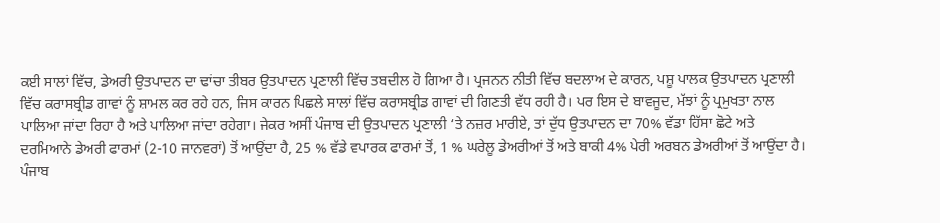ਕਈ ਸਾਲਾਂ ਵਿੱਚ, ਡੇਅਰੀ ਉਤਪਾਦਨ ਦਾ ਢਾਂਚਾ ਤੀਬਰ ਉਤਪਾਦਨ ਪ੍ਰਣਾਲੀ ਵਿੱਚ ਤਬਦੀਲ ਹੋ ਗਿਆ ਹੈ। ਪ੍ਰਜਨਨ ਨੀਤੀ ਵਿੱਚ ਬਦਲਾਅ ਦੇ ਕਾਰਨ, ਪਸ਼ੂ ਪਾਲਕ ਉਤਪਾਦਨ ਪ੍ਰਣਾਲੀ ਵਿੱਚ ਕਰਾਸਬ੍ਰੀਡ ਗਾਵਾਂ ਨੂੰ ਸ਼ਾਮਲ ਕਰ ਰਹੇ ਹਨ, ਜਿਸ ਕਾਰਨ ਪਿਛਲੇ ਸਾਲਾਂ ਵਿੱਚ ਕਰਾਸਬ੍ਰੀਡ ਗਾਵਾਂ ਦੀ ਗਿਣਤੀ ਵੱਧ ਰਹੀ ਹੈ। ਪਰ ਇਸ ਦੇ ਬਾਵਜੂਦ, ਮੱਝਾਂ ਨੂੰ ਪ੍ਰਮੁਖਤਾ ਨਾਲ ਪਾਲਿਆ ਜਾਂਦਾ ਰਿਹਾ ਹੈ ਅਤੇ ਪਾਲਿਆ ਜਾਂਦਾ ਰਹੇਗਾ। ਜੇਕਰ ਅਸੀਂ ਪੰਜਾਬ ਦੀ ਉਤਪਾਦਨ ਪ੍ਰਣਾਲੀ ‘ਤੇ ਨਜ਼ਰ ਮਾਰੀਏ, ਤਾਂ ਦੁੱਧ ਉਤਪਾਦਨ ਦਾ 70% ਵੱਡਾ ਹਿੱਸਾ ਛੋਟੇ ਅਤੇ ਦਰਮਿਆਨੇ ਡੇਅਰੀ ਫਾਰਮਾਂ (2-10 ਜਾਨਵਰਾਂ) ਤੋਂ ਆਉਂਦਾ ਹੈ, 25 % ਵੱਡੇ ਵਪਾਰਕ ਫਾਰਮਾਂ ਤੋਂ, 1 % ਘਰੇਲੂ ਡੇਅਰੀਆਂ ਤੋਂ ਅਤੇ ਬਾਕੀ 4% ਪੇਰੀ ਅਰਬਨ ਡੇਅਰੀਆਂ ਤੋਂ ਆਉਂਦਾ ਹੈ।
ਪੰਜਾਬ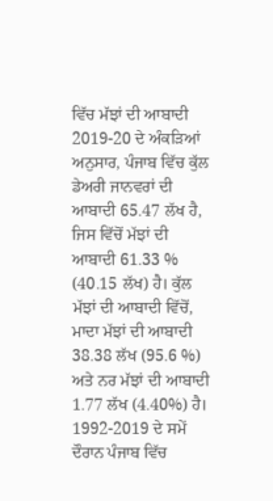ਵਿੱਚ ਮੱਝਾਂ ਦੀ ਆਬਾਦੀ
2019-20 ਦੇ ਅੰਕੜਿਆਂ ਅਨੁਸਾਰ, ਪੰਜਾਬ ਵਿੱਚ ਕੁੱਲ ਡੇਅਰੀ ਜਾਨਵਰਾਂ ਦੀ ਆਬਾਦੀ 65.47 ਲੱਖ ਹੈ, ਜਿਸ ਵਿੱਚੋਂ ਮੱਝਾਂ ਦੀ ਆਬਾਦੀ 61.33 % (40.15 ਲੱਖ) ਹੈ। ਕੁੱਲ ਮੱਝਾਂ ਦੀ ਆਬਾਦੀ ਵਿੱਚੋਂ, ਮਾਦਾ ਮੱਝਾਂ ਦੀ ਆਬਾਦੀ 38.38 ਲੱਖ (95.6 %) ਅਤੇ ਨਰ ਮੱਝਾਂ ਦੀ ਆਬਾਦੀ 1.77 ਲੱਖ (4.40%) ਹੈ। 1992-2019 ਦੇ ਸਮੇਂ ਦੌਰਾਨ ਪੰਜਾਬ ਵਿੱਚ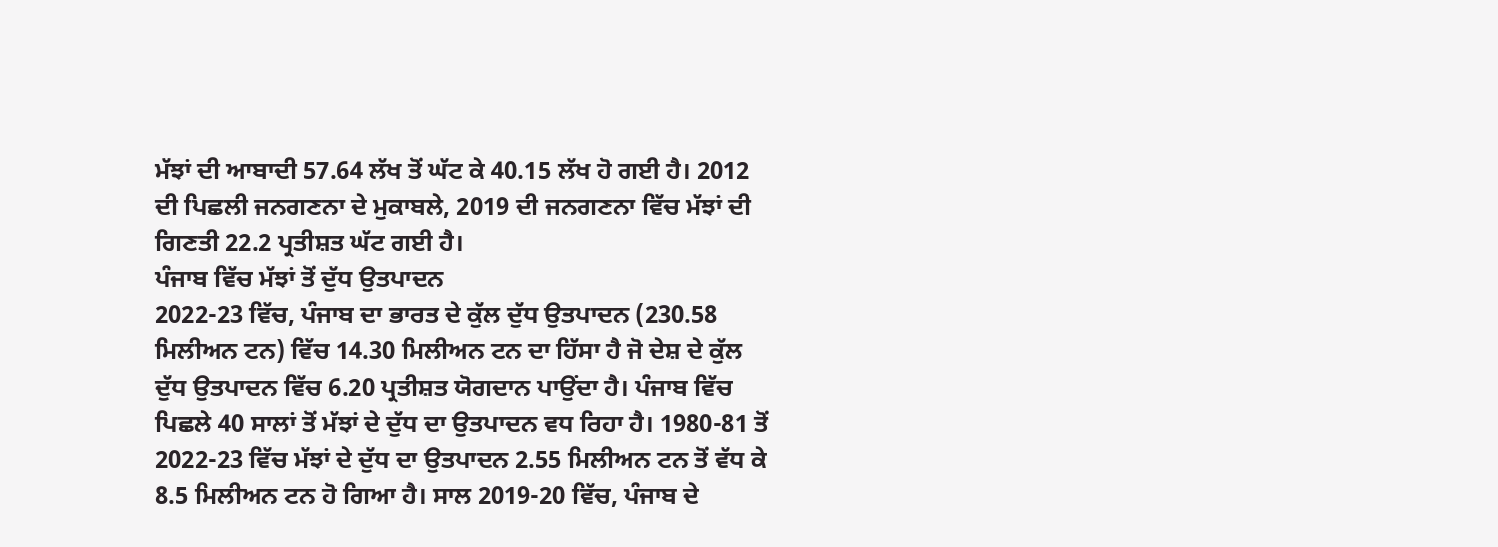ਮੱਝਾਂ ਦੀ ਆਬਾਦੀ 57.64 ਲੱਖ ਤੋਂ ਘੱਟ ਕੇ 40.15 ਲੱਖ ਹੋ ਗਈ ਹੈ। 2012 ਦੀ ਪਿਛਲੀ ਜਨਗਣਨਾ ਦੇ ਮੁਕਾਬਲੇ, 2019 ਦੀ ਜਨਗਣਨਾ ਵਿੱਚ ਮੱਝਾਂ ਦੀ ਗਿਣਤੀ 22.2 ਪ੍ਰਤੀਸ਼ਤ ਘੱਟ ਗਈ ਹੈ।
ਪੰਜਾਬ ਵਿੱਚ ਮੱਝਾਂ ਤੋਂ ਦੁੱਧ ਉਤਪਾਦਨ
2022-23 ਵਿੱਚ, ਪੰਜਾਬ ਦਾ ਭਾਰਤ ਦੇ ਕੁੱਲ ਦੁੱਧ ਉਤਪਾਦਨ (230.58 ਮਿਲੀਅਨ ਟਨ) ਵਿੱਚ 14.30 ਮਿਲੀਅਨ ਟਨ ਦਾ ਹਿੱਸਾ ਹੈ ਜੋ ਦੇਸ਼ ਦੇ ਕੁੱਲ ਦੁੱਧ ਉਤਪਾਦਨ ਵਿੱਚ 6.20 ਪ੍ਰਤੀਸ਼ਤ ਯੋਗਦਾਨ ਪਾਉਂਦਾ ਹੈ। ਪੰਜਾਬ ਵਿੱਚ ਪਿਛਲੇ 40 ਸਾਲਾਂ ਤੋਂ ਮੱਝਾਂ ਦੇ ਦੁੱਧ ਦਾ ਉਤਪਾਦਨ ਵਧ ਰਿਹਾ ਹੈ। 1980-81 ਤੋਂ 2022-23 ਵਿੱਚ ਮੱਝਾਂ ਦੇ ਦੁੱਧ ਦਾ ਉਤਪਾਦਨ 2.55 ਮਿਲੀਅਨ ਟਨ ਤੋਂ ਵੱਧ ਕੇ 8.5 ਮਿਲੀਅਨ ਟਨ ਹੋ ਗਿਆ ਹੈ। ਸਾਲ 2019-20 ਵਿੱਚ, ਪੰਜਾਬ ਦੇ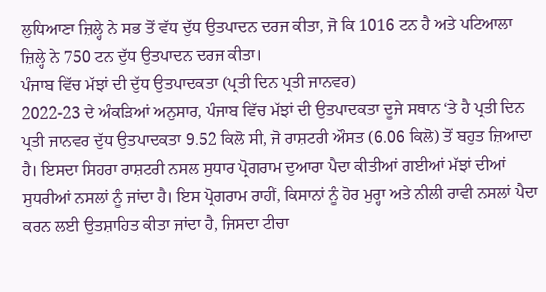ਲੁਧਿਆਣਾ ਜ਼ਿਲ੍ਹੇ ਨੇ ਸਭ ਤੋਂ ਵੱਧ ਦੁੱਧ ਉਤਪਾਦਨ ਦਰਜ ਕੀਤਾ, ਜੋ ਕਿ 1016 ਟਨ ਹੈ ਅਤੇ ਪਟਿਆਲਾ ਜ਼ਿਲ੍ਹੇ ਨੇ 750 ਟਨ ਦੁੱਧ ਉਤਪਾਦਨ ਦਰਜ ਕੀਤਾ।
ਪੰਜਾਬ ਵਿੱਚ ਮੱਝਾਂ ਦੀ ਦੁੱਧ ਉਤਪਾਦਕਤਾ (ਪ੍ਰਤੀ ਦਿਨ ਪ੍ਰਤੀ ਜਾਨਵਰ)
2022-23 ਦੇ ਅੰਕੜਿਆਂ ਅਨੁਸਾਰ, ਪੰਜਾਬ ਵਿੱਚ ਮੱਝਾਂ ਦੀ ਉਤਪਾਦਕਤਾ ਦੂਜੇ ਸਥਾਨ ‘ਤੇ ਹੈ ਪ੍ਰਤੀ ਦਿਨ ਪ੍ਰਤੀ ਜਾਨਵਰ ਦੁੱਧ ਉਤਪਾਦਕਤਾ 9.52 ਕਿਲੋ ਸੀ, ਜੋ ਰਾਸ਼ਟਰੀ ਔਸਤ (6.06 ਕਿਲੋ) ਤੋਂ ਬਹੁਤ ਜ਼ਿਆਦਾ ਹੈ। ਇਸਦਾ ਸਿਹਰਾ ਰਾਸ਼ਟਰੀ ਨਸਲ ਸੁਧਾਰ ਪ੍ਰੋਗਰਾਮ ਦੁਆਰਾ ਪੈਦਾ ਕੀਤੀਆਂ ਗਈਆਂ ਮੱਝਾਂ ਦੀਆਂ ਸੁਧਰੀਆਂ ਨਸਲਾਂ ਨੂੰ ਜਾਂਦਾ ਹੈ। ਇਸ ਪ੍ਰੋਗਰਾਮ ਰਾਹੀਂ, ਕਿਸਾਨਾਂ ਨੂੰ ਹੋਰ ਮੁਰ੍ਹਾ ਅਤੇ ਨੀਲੀ ਰਾਵੀ ਨਸਲਾਂ ਪੈਦਾ ਕਰਨ ਲਈ ਉਤਸ਼ਾਹਿਤ ਕੀਤਾ ਜਾਂਦਾ ਹੈ, ਜਿਸਦਾ ਟੀਚਾ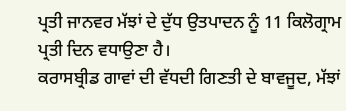ਪ੍ਰਤੀ ਜਾਨਵਰ ਮੱਝਾਂ ਦੇ ਦੁੱਧ ਉਤਪਾਦਨ ਨੂੰ 11 ਕਿਲੋਗ੍ਰਾਮ ਪ੍ਰਤੀ ਦਿਨ ਵਧਾਉਣਾ ਹੈ।
ਕਰਾਸਬ੍ਰੀਡ ਗਾਵਾਂ ਦੀ ਵੱਧਦੀ ਗਿਣਤੀ ਦੇ ਬਾਵਜੂਦ, ਮੱਝਾਂ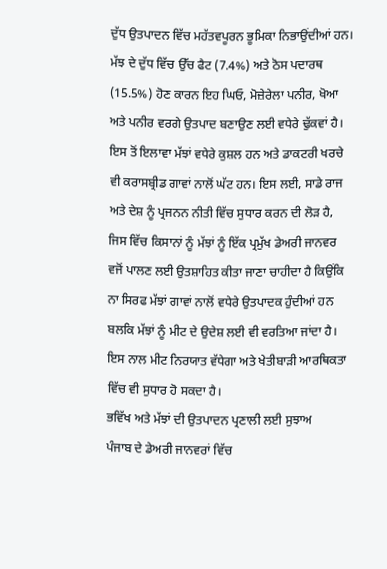ਦੁੱਧ ਉਤਪਾਦਨ ਵਿੱਚ ਮਹੱਤਵਪੂਰਨ ਭੂਮਿਕਾ ਨਿਭਾਉਂਦੀਆਂ ਹਨ। ਮੱਝ ਦੇ ਦੁੱਧ ਵਿੱਚ ਉੱਚ ਫੈਟ (7.4%) ਅਤੇ ਠੋਸ ਪਦਾਰਥ (15.5%) ਹੋਣ ਕਾਰਨ ਇਹ ਘਿਓ, ਮੋਜ਼ੇਰੇਲਾ ਪਨੀਰ, ਖੋਆ ਅਤੇ ਪਨੀਰ ਵਰਗੇ ਉਤਪਾਦ ਬਣਾਉਣ ਲਈ ਵਧੇਰੇ ਢੁੱਕਵਾਂ ਹੈ। ਇਸ ਤੋਂ ਇਲਾਵਾ ਮੱਝਾਂ ਵਧੇਰੇ ਕੁਸ਼ਲ ਹਨ ਅਤੇ ਡਾਕਟਰੀ ਖਰਚੇ ਵੀ ਕਰਾਸਬ੍ਰੀਡ ਗਾਵਾਂ ਨਾਲੋਂ ਘੱਟ ਹਨ। ਇਸ ਲਈ, ਸਾਡੇ ਰਾਜ ਅਤੇ ਦੇਸ਼ ਨੂੰ ਪ੍ਰਜਨਨ ਨੀਤੀ ਵਿੱਚ ਸੁਧਾਰ ਕਰਨ ਦੀ ਲੋੜ ਹੈ, ਜਿਸ ਵਿੱਚ ਕਿਸਾਨਾਂ ਨੂੰ ਮੱਝਾਂ ਨੂੰ ਇੱਕ ਪ੍ਰਮੁੱਖ ਡੇਅਰੀ ਜਾਨਵਰ ਵਜੋਂ ਪਾਲਣ ਲਈ ਉਤਸ਼ਾਹਿਤ ਕੀਤਾ ਜਾਣਾ ਚਾਹੀਦਾ ਹੈ ਕਿਉਂਕਿ ਨਾ ਸਿਰਫ ਮੱਝਾਂ ਗਾਵਾਂ ਨਾਲੋਂ ਵਧੇਰੇ ਉਤਪਾਦਕ ਹੁੰਦੀਆਂ ਹਨ ਬਲਕਿ ਮੱਝਾਂ ਨੂੰ ਮੀਟ ਦੇ ਉਦੇਸ਼ ਲਈ ਵੀ ਵਰਤਿਆ ਜਾਂਦਾ ਹੈ। ਇਸ ਨਾਲ ਮੀਟ ਨਿਰਯਾਤ ਵੱਧੇਗਾ ਅਤੇ ਖੇਤੀਬਾੜੀ ਆਰਥਿਕਤਾ ਵਿੱਚ ਵੀ ਸੁਧਾਰ ਹੋ ਸਕਦਾ ਹੈ।
ਭਵਿੱਖ ਅਤੇ ਮੱਝਾਂ ਦੀ ਉਤਪਾਦਨ ਪ੍ਰਣਾਲੀ ਲਈ ਸੁਝਾਅ
ਪੰਜਾਬ ਦੇ ਡੇਅਰੀ ਜਾਨਵਰਾਂ ਵਿੱਚ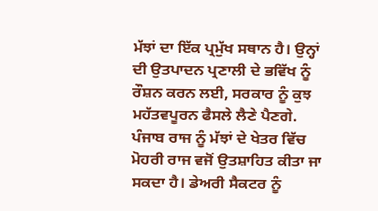ਮੱਝਾਂ ਦਾ ਇੱਕ ਪ੍ਰਮੁੱਖ ਸਥਾਨ ਹੈ। ਉਨ੍ਹਾਂ ਦੀ ਉਤਪਾਦਨ ਪ੍ਰਣਾਲੀ ਦੇ ਭਵਿੱਖ ਨੂੰ ਰੌਸ਼ਨ ਕਰਨ ਲਈ, ਸਰਕਾਰ ਨੂੰ ਕੁਝ ਮਹੱਤਵਪੂਰਨ ਫੈਸਲੇ ਲੈਣੇ ਪੈਣਗੇ. ਪੰਜਾਬ ਰਾਜ ਨੂੰ ਮੱਝਾਂ ਦੇ ਖੇਤਰ ਵਿੱਚ ਮੋਹਰੀ ਰਾਜ ਵਜੋਂ ਉਤਸ਼ਾਹਿਤ ਕੀਤਾ ਜਾ ਸਕਦਾ ਹੈ। ਡੇਅਰੀ ਸੈਕਟਰ ਨੂੰ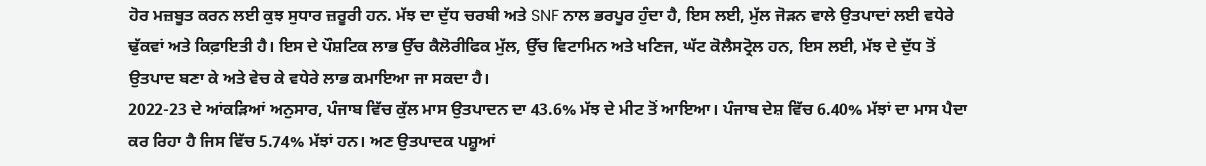ਹੋਰ ਮਜ਼ਬੂਤ ਕਰਨ ਲਈ ਕੁਝ ਸੁਧਾਰ ਜ਼ਰੂਰੀ ਹਨ. ਮੱਝ ਦਾ ਦੁੱਧ ਚਰਬੀ ਅਤੇ SNF ਨਾਲ ਭਰਪੂਰ ਹੁੰਦਾ ਹੈ, ਇਸ ਲਈ, ਮੁੱਲ ਜੋੜਨ ਵਾਲੇ ਉਤਪਾਦਾਂ ਲਈ ਵਧੇਰੇ ਢੁੱਕਵਾਂ ਅਤੇ ਕਿਫ਼ਾਇਤੀ ਹੈ। ਇਸ ਦੇ ਪੌਸ਼ਟਿਕ ਲਾਭ ਉੱਚ ਕੈਲੋਰੀਫਿਕ ਮੁੱਲ, ਉੱਚ ਵਿਟਾਮਿਨ ਅਤੇ ਖਣਿਜ, ਘੱਟ ਕੋਲੈਸਟ੍ਰੋਲ ਹਨ, ਇਸ ਲਈ, ਮੱਝ ਦੇ ਦੁੱਧ ਤੋਂ ਉਤਪਾਦ ਬਣਾ ਕੇ ਅਤੇ ਵੇਚ ਕੇ ਵਧੇਰੇ ਲਾਭ ਕਮਾਇਆ ਜਾ ਸਕਦਾ ਹੈ।
2022-23 ਦੇ ਆਂਕੜਿਆਂ ਅਨੁਸਾਰ, ਪੰਜਾਬ ਵਿੱਚ ਕੁੱਲ ਮਾਸ ਉਤਪਾਦਨ ਦਾ 43.6% ਮੱਝ ਦੇ ਮੀਟ ਤੋਂ ਆਇਆ। ਪੰਜਾਬ ਦੇਸ਼ ਵਿੱਚ 6.40% ਮੱਝਾਂ ਦਾ ਮਾਸ ਪੈਦਾ ਕਰ ਰਿਹਾ ਹੈ ਜਿਸ ਵਿੱਚ 5.74% ਮੱਝਾਂ ਹਨ। ਅਣ ਉਤਪਾਦਕ ਪਸ਼ੂਆਂ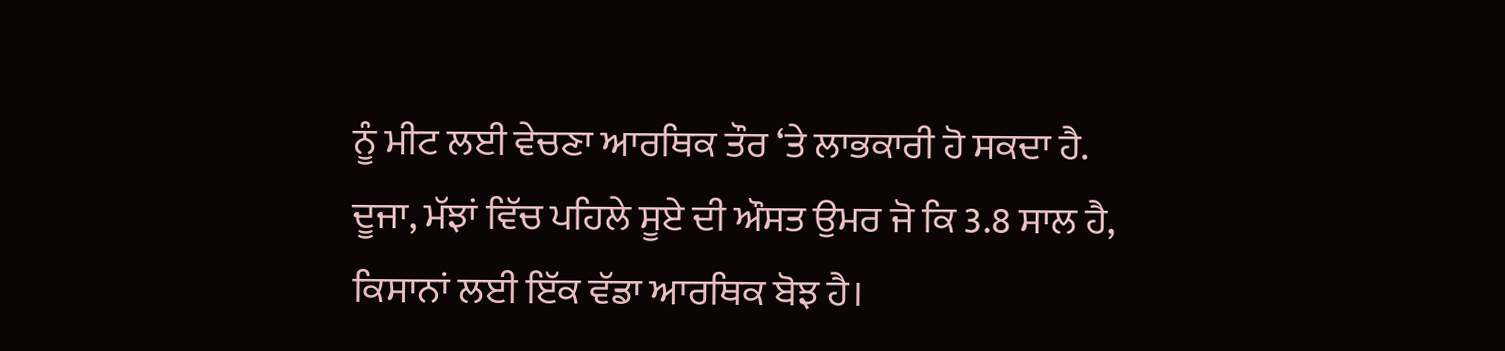ਨੂੰ ਮੀਟ ਲਈ ਵੇਚਣਾ ਆਰਥਿਕ ਤੌਰ ‘ਤੇ ਲਾਭਕਾਰੀ ਹੋ ਸਕਦਾ ਹੈ. ਦੂਜਾ, ਮੱਝਾਂ ਵਿੱਚ ਪਹਿਲੇ ਸੂਏ ਦੀ ਔਸਤ ਉਮਰ ਜੋ ਕਿ 3.8 ਸਾਲ ਹੈ, ਕਿਸਾਨਾਂ ਲਈ ਇੱਕ ਵੱਡਾ ਆਰਥਿਕ ਬੋਝ ਹੈ।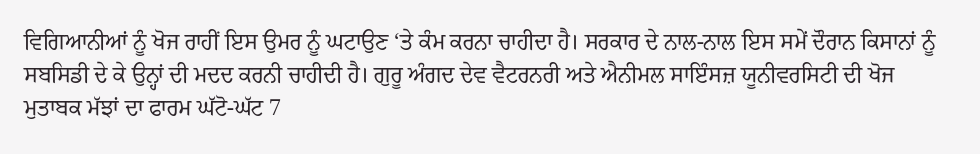ਵਿਗਿਆਨੀਆਂ ਨੂੰ ਖੋਜ ਰਾਹੀਂ ਇਸ ਉਮਰ ਨੂੰ ਘਟਾਉਣ ‘ਤੇ ਕੰਮ ਕਰਨਾ ਚਾਹੀਦਾ ਹੈ। ਸਰਕਾਰ ਦੇ ਨਾਲ-ਨਾਲ ਇਸ ਸਮੇਂ ਦੌਰਾਨ ਕਿਸਾਨਾਂ ਨੂੰ ਸਬਸਿਡੀ ਦੇ ਕੇ ਉਨ੍ਹਾਂ ਦੀ ਮਦਦ ਕਰਨੀ ਚਾਹੀਦੀ ਹੈ। ਗੁਰੂ ਅੰਗਦ ਦੇਵ ਵੈਟਰਨਰੀ ਅਤੇ ਐਨੀਮਲ ਸਾਇੰਸਜ਼ ਯੂਨੀਵਰਸਿਟੀ ਦੀ ਖੋਜ ਮੁਤਾਬਕ ਮੱਝਾਂ ਦਾ ਫਾਰਮ ਘੱਟੋ-ਘੱਟ 7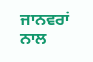ਜਾਨਵਰਾਂ ਨਾਲ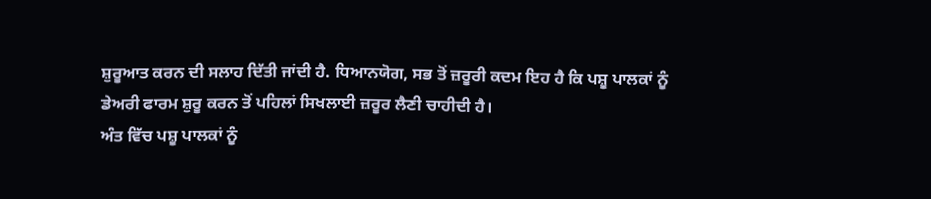ਸ਼ੁਰੂਆਤ ਕਰਨ ਦੀ ਸਲਾਹ ਦਿੱਤੀ ਜਾਂਦੀ ਹੈ. ਧਿਆਨਯੋਗ, ਸਭ ਤੋਂ ਜ਼ਰੂਰੀ ਕਦਮ ਇਹ ਹੈ ਕਿ ਪਸ਼ੂ ਪਾਲਕਾਂ ਨੂੰ ਡੇਅਰੀ ਫਾਰਮ ਸ਼ੁਰੂ ਕਰਨ ਤੋਂ ਪਹਿਲਾਂ ਸਿਖਲਾਈ ਜ਼ਰੂਰ ਲੈਣੀ ਚਾਹੀਦੀ ਹੈ।
ਅੰਤ ਵਿੱਚ ਪਸ਼ੂ ਪਾਲਕਾਂ ਨੂੰ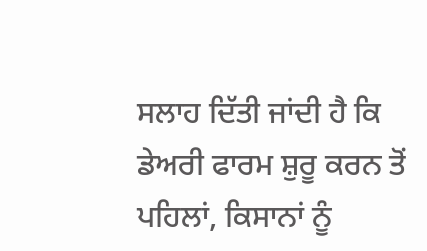ਸਲਾਹ ਦਿੱਤੀ ਜਾਂਦੀ ਹੈ ਕਿ ਡੇਅਰੀ ਫਾਰਮ ਸ਼ੁਰੂ ਕਰਨ ਤੋਂ ਪਹਿਲਾਂ, ਕਿਸਾਨਾਂ ਨੂੰ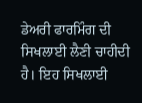ਡੇਅਰੀ ਫਾਰਮਿੰਗ ਦੀ ਸਿਖਲਾਈ ਲੈਣੀ ਚਾਹੀਦੀ ਹੈ। ਇਹ ਸਿਖਲਾਈ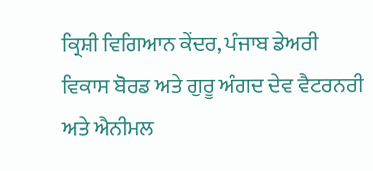ਕ੍ਰਿਸ਼ੀ ਵਿਗਿਆਨ ਕੇਂਦਰ, ਪੰਜਾਬ ਡੇਅਰੀ ਵਿਕਾਸ ਬੋਰਡ ਅਤੇ ਗੁਰੂ ਅੰਗਦ ਦੇਵ ਵੈਟਰਨਰੀ ਅਤੇ ਐਨੀਮਲ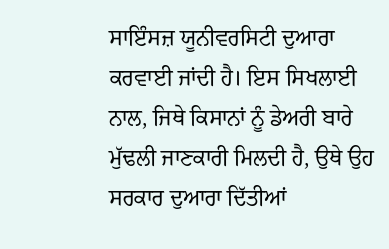ਸਾਇੰਸਜ਼ ਯੂਨੀਵਰਸਿਟੀ ਦੁਆਰਾ ਕਰਵਾਈ ਜਾਂਦੀ ਹੈ। ਇਸ ਸਿਖਲਾਈ ਨਾਲ, ਜਿਥੇ ਕਿਸਾਨਾਂ ਨੂੰ ਡੇਅਰੀ ਬਾਰੇ ਮੁੱਢਲੀ ਜਾਣਕਾਰੀ ਮਿਲਦੀ ਹੈ, ਉਥੇ ਉਹ ਸਰਕਾਰ ਦੁਆਰਾ ਦਿੱਤੀਆਂ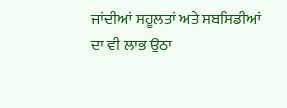ਜਾਂਦੀਆਂ ਸਹੂਲਤਾਂ ਅਤੇ ਸਬਸਿਡੀਆਂ ਦਾ ਵੀ ਲਾਭ ਉਠਾ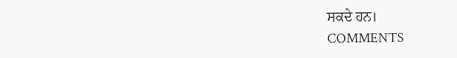ਸਕਦੇ ਹਨ।
COMMENTS